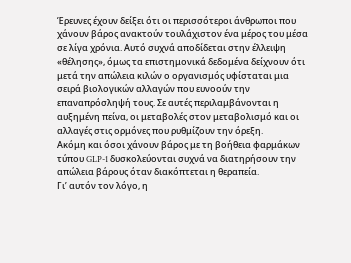Έρευνες έχουν δείξει ότι οι περισσότεροι άνθρωποι που χάνουν βάρος ανακτούν τουλάχιστον ένα μέρος του μέσα σε λίγα χρόνια. Αυτό συχνά αποδίδεται στην έλλειψη «θέλησης», όμως τα επιστημονικά δεδομένα δείχνουν ότι μετά την απώλεια κιλών ο οργανισμός υφίσταται μια σειρά βιολογικών αλλαγών που ευνοούν την επαναπρόσληψή τους. Σε αυτές περιλαμβάνονται η αυξημένη πείνα, οι μεταβολές στον μεταβολισμό και οι αλλαγές στις ορμόνες που ρυθμίζουν την όρεξη.
Ακόμη και όσοι χάνουν βάρος με τη βοήθεια φαρμάκων τύπου GLP-1 δυσκολεύονται συχνά να διατηρήσουν την απώλεια βάρους όταν διακόπτεται η θεραπεία.
Γι’ αυτόν τον λόγο, η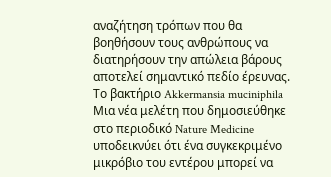αναζήτηση τρόπων που θα βοηθήσουν τους ανθρώπους να διατηρήσουν την απώλεια βάρους αποτελεί σημαντικό πεδίο έρευνας.
Το βακτήριο Akkermansia muciniphila
Μια νέα μελέτη που δημοσιεύθηκε στο περιοδικό Nature Medicine υποδεικνύει ότι ένα συγκεκριμένο μικρόβιο του εντέρου μπορεί να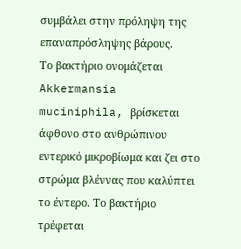συμβάλει στην πρόληψη της επαναπρόσληψης βάρους.
Το βακτήριο ονομάζεται Akkermansia muciniphila, βρίσκεται άφθονο στο ανθρώπινου εντερικό μικροβίωμα και ζει στο στρώμα βλέννας που καλύπτει το έντερο. Το βακτήριο τρέφεται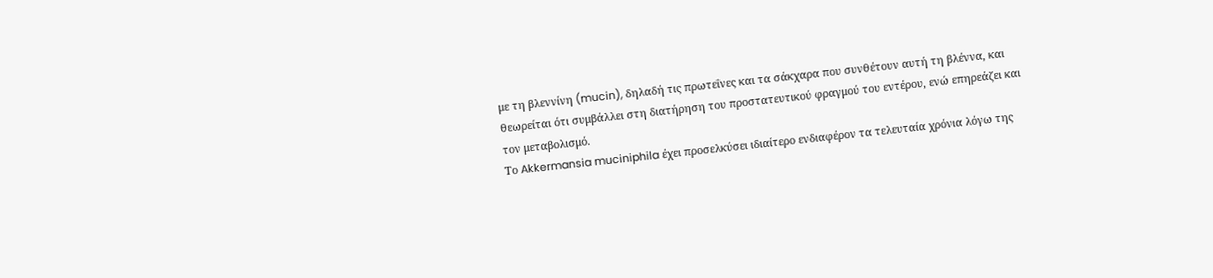με τη βλεννίνη (mucin), δηλαδή τις πρωτεΐνες και τα σάκχαρα που συνθέτουν αυτή τη βλέννα, και θεωρείται ότι συμβάλλει στη διατήρηση του προστατευτικού φραγμού του εντέρου, ενώ επηρεάζει και τον μεταβολισμό.
Το Akkermansia muciniphila έχει προσελκύσει ιδιαίτερο ενδιαφέρον τα τελευταία χρόνια λόγω της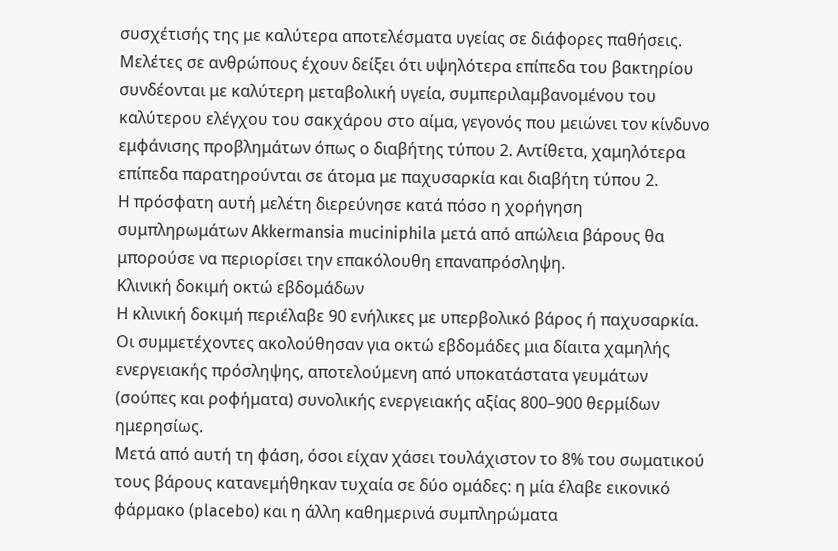συσχέτισής της με καλύτερα αποτελέσματα υγείας σε διάφορες παθήσεις.
Μελέτες σε ανθρώπους έχουν δείξει ότι υψηλότερα επίπεδα του βακτηρίου συνδέονται με καλύτερη μεταβολική υγεία, συμπεριλαμβανομένου του καλύτερου ελέγχου του σακχάρου στο αίμα, γεγονός που μειώνει τον κίνδυνο εμφάνισης προβλημάτων όπως ο διαβήτης τύπου 2. Αντίθετα, χαμηλότερα επίπεδα παρατηρούνται σε άτομα με παχυσαρκία και διαβήτη τύπου 2.
Η πρόσφατη αυτή μελέτη διερεύνησε κατά πόσο η χορήγηση συμπληρωμάτων Akkermansia muciniphila μετά από απώλεια βάρους θα μπορούσε να περιορίσει την επακόλουθη επαναπρόσληψη.
Κλινική δοκιμή οκτώ εβδομάδων
Η κλινική δοκιμή περιέλαβε 90 ενήλικες με υπερβολικό βάρος ή παχυσαρκία. Οι συμμετέχοντες ακολούθησαν για οκτώ εβδομάδες μια δίαιτα χαμηλής ενεργειακής πρόσληψης, αποτελούμενη από υποκατάστατα γευμάτων (σούπες και ροφήματα) συνολικής ενεργειακής αξίας 800–900 θερμίδων ημερησίως.
Μετά από αυτή τη φάση, όσοι είχαν χάσει τουλάχιστον το 8% του σωματικού τους βάρους κατανεμήθηκαν τυχαία σε δύο ομάδες: η μία έλαβε εικονικό φάρμακο (placebo) και η άλλη καθημερινά συμπληρώματα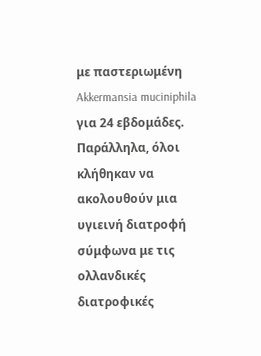με παστεριωμένη Akkermansia muciniphila για 24 εβδομάδες. Παράλληλα, όλοι κλήθηκαν να ακολουθούν μια υγιεινή διατροφή σύμφωνα με τις ολλανδικές διατροφικές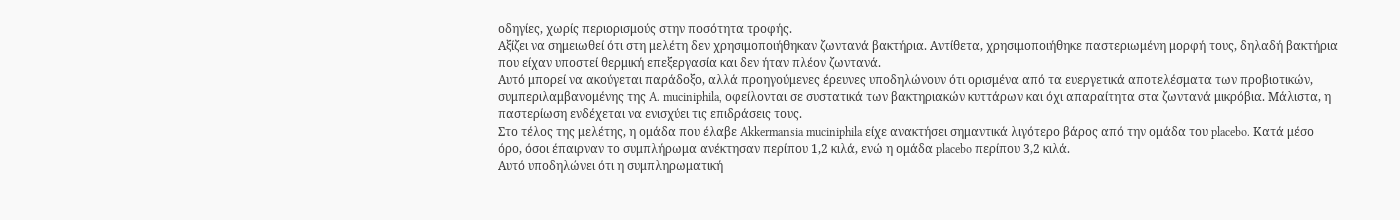οδηγίες, χωρίς περιορισμούς στην ποσότητα τροφής.
Αξίζει να σημειωθεί ότι στη μελέτη δεν χρησιμοποιήθηκαν ζωντανά βακτήρια. Αντίθετα, χρησιμοποιήθηκε παστεριωμένη μορφή τους, δηλαδή βακτήρια που είχαν υποστεί θερμική επεξεργασία και δεν ήταν πλέον ζωντανά.
Αυτό μπορεί να ακούγεται παράδοξο, αλλά προηγούμενες έρευνες υποδηλώνουν ότι ορισμένα από τα ευεργετικά αποτελέσματα των προβιοτικών, συμπεριλαμβανομένης της A. muciniphila, οφείλονται σε συστατικά των βακτηριακών κυττάρων και όχι απαραίτητα στα ζωντανά μικρόβια. Μάλιστα, η παστερίωση ενδέχεται να ενισχύει τις επιδράσεις τους.
Στο τέλος της μελέτης, η ομάδα που έλαβε Akkermansia muciniphila είχε ανακτήσει σημαντικά λιγότερο βάρος από την ομάδα του placebo. Κατά μέσο όρο, όσοι έπαιρναν το συμπλήρωμα ανέκτησαν περίπου 1,2 κιλά, ενώ η ομάδα placebo περίπου 3,2 κιλά.
Αυτό υποδηλώνει ότι η συμπληρωματική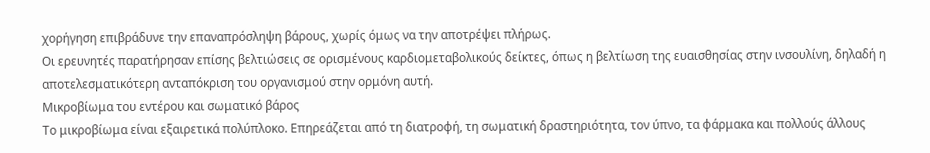χορήγηση επιβράδυνε την επαναπρόσληψη βάρους, χωρίς όμως να την αποτρέψει πλήρως.
Οι ερευνητές παρατήρησαν επίσης βελτιώσεις σε ορισμένους καρδιομεταβολικούς δείκτες, όπως η βελτίωση της ευαισθησίας στην ινσουλίνη, δηλαδή η αποτελεσματικότερη ανταπόκριση του οργανισμού στην ορμόνη αυτή.
Μικροβίωμα του εντέρου και σωματικό βάρος
Το μικροβίωμα είναι εξαιρετικά πολύπλοκο. Επηρεάζεται από τη διατροφή, τη σωματική δραστηριότητα, τον ύπνο, τα φάρμακα και πολλούς άλλους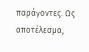παράγοντες. Ως αποτέλεσμα,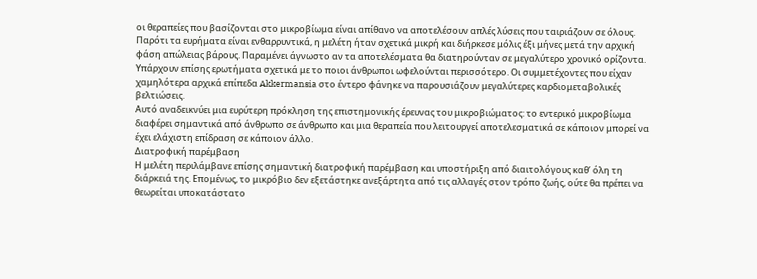οι θεραπείες που βασίζονται στο μικροβίωμα είναι απίθανο να αποτελέσουν απλές λύσεις που ταιριάζουν σε όλους.
Παρότι τα ευρήματα είναι ενθαρρυντικά, η μελέτη ήταν σχετικά μικρή και διήρκεσε μόλις έξι μήνες μετά την αρχική φάση απώλειας βάρους. Παραμένει άγνωστο αν τα αποτελέσματα θα διατηρούνταν σε μεγαλύτερο χρονικό ορίζοντα.
Υπάρχουν επίσης ερωτήματα σχετικά με το ποιοι άνθρωποι ωφελούνται περισσότερο. Οι συμμετέχοντες που είχαν χαμηλότερα αρχικά επίπεδα Akkermansia στο έντερο φάνηκε να παρουσιάζουν μεγαλύτερες καρδιομεταβολικές βελτιώσεις.
Αυτό αναδεικνύει μια ευρύτερη πρόκληση της επιστημονικής έρευνας του μικροβιώματος: το εντερικό μικροβίωμα διαφέρει σημαντικά από άνθρωπο σε άνθρωπο και μια θεραπεία που λειτουργεί αποτελεσματικά σε κάποιον μπορεί να έχει ελάχιστη επίδραση σε κάποιον άλλο.
Διατροφική παρέμβαση
Η μελέτη περιλάμβανε επίσης σημαντική διατροφική παρέμβαση και υποστήριξη από διαιτολόγους καθ’ όλη τη διάρκειά της. Επομένως, το μικρόβιο δεν εξετάστηκε ανεξάρτητα από τις αλλαγές στον τρόπο ζωής, ούτε θα πρέπει να θεωρείται υποκατάστατο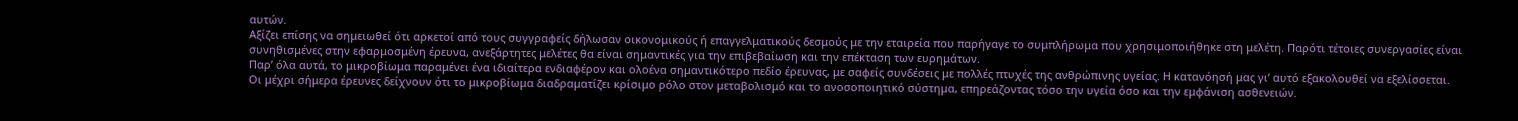αυτών.
Αξίζει επίσης να σημειωθεί ότι αρκετοί από τους συγγραφείς δήλωσαν οικονομικούς ή επαγγελματικούς δεσμούς με την εταιρεία που παρήγαγε το συμπλήρωμα που χρησιμοποιήθηκε στη μελέτη. Παρότι τέτοιες συνεργασίες είναι συνηθισμένες στην εφαρμοσμένη έρευνα, ανεξάρτητες μελέτες θα είναι σημαντικές για την επιβεβαίωση και την επέκταση των ευρημάτων.
Παρ’ όλα αυτά, το μικροβίωμα παραμένει ένα ιδιαίτερα ενδιαφέρον και ολοένα σημαντικότερο πεδίο έρευνας, με σαφείς συνδέσεις με πολλές πτυχές της ανθρώπινης υγείας. Η κατανόησή μας γι’ αυτό εξακολουθεί να εξελίσσεται.
Οι μέχρι σήμερα έρευνες δείχνουν ότι το μικροβίωμα διαδραματίζει κρίσιμο ρόλο στον μεταβολισμό και το ανοσοποιητικό σύστημα, επηρεάζοντας τόσο την υγεία όσο και την εμφάνιση ασθενειών.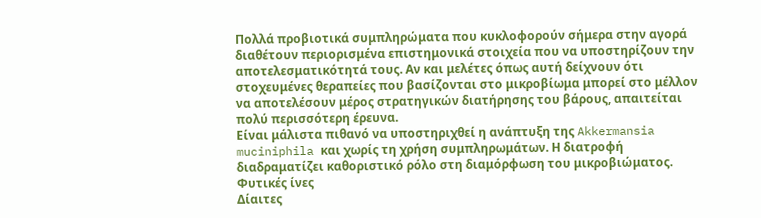Πολλά προβιοτικά συμπληρώματα που κυκλοφορούν σήμερα στην αγορά διαθέτουν περιορισμένα επιστημονικά στοιχεία που να υποστηρίζουν την αποτελεσματικότητά τους. Αν και μελέτες όπως αυτή δείχνουν ότι στοχευμένες θεραπείες που βασίζονται στο μικροβίωμα μπορεί στο μέλλον να αποτελέσουν μέρος στρατηγικών διατήρησης του βάρους, απαιτείται πολύ περισσότερη έρευνα.
Είναι μάλιστα πιθανό να υποστηριχθεί η ανάπτυξη της Akkermansia muciniphila και χωρίς τη χρήση συμπληρωμάτων. Η διατροφή διαδραματίζει καθοριστικό ρόλο στη διαμόρφωση του μικροβιώματος.
Φυτικές ίνες
Δίαιτες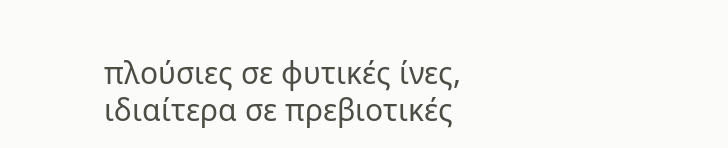πλούσιες σε φυτικές ίνες, ιδιαίτερα σε πρεβιοτικές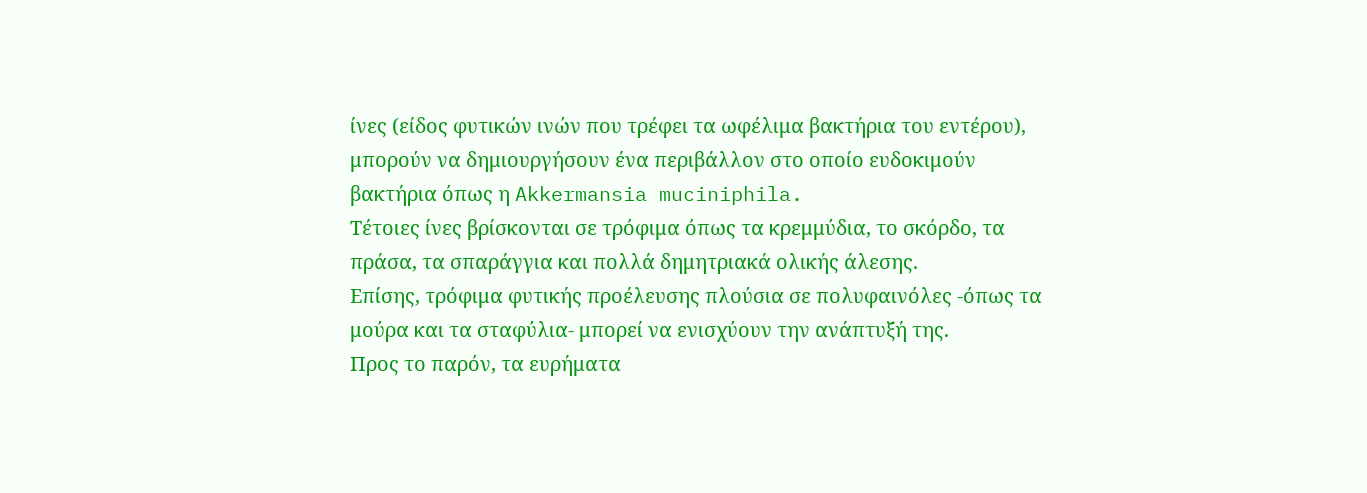ίνες (είδος φυτικών ινών που τρέφει τα ωφέλιμα βακτήρια του εντέρου), μπορούν να δημιουργήσουν ένα περιβάλλον στο οποίο ευδοκιμούν βακτήρια όπως η Akkermansia muciniphila.
Τέτοιες ίνες βρίσκονται σε τρόφιμα όπως τα κρεμμύδια, το σκόρδο, τα πράσα, τα σπαράγγια και πολλά δημητριακά ολικής άλεσης.
Επίσης, τρόφιμα φυτικής προέλευσης πλούσια σε πολυφαινόλες -όπως τα μούρα και τα σταφύλια- μπορεί να ενισχύουν την ανάπτυξή της.
Προς το παρόν, τα ευρήματα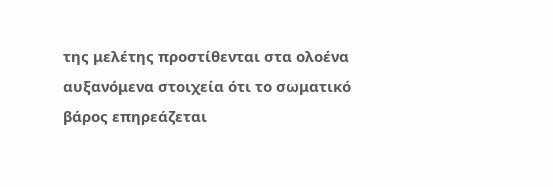της μελέτης προστίθενται στα ολοένα αυξανόμενα στοιχεία ότι το σωματικό βάρος επηρεάζεται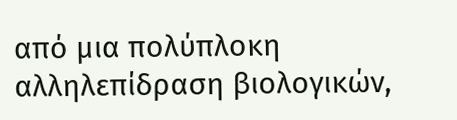από μια πολύπλοκη αλληλεπίδραση βιολογικών,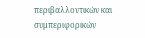περιβαλλοντικών και συμπεριφορικών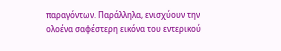παραγόντων. Παράλληλα, ενισχύουν την ολοένα σαφέστερη εικόνα του εντερικού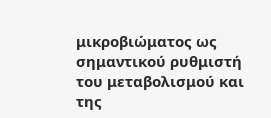μικροβιώματος ως σημαντικού ρυθμιστή του μεταβολισμού και της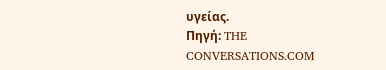υγείας.
Πηγή: THE CONVERSATIONS.COM